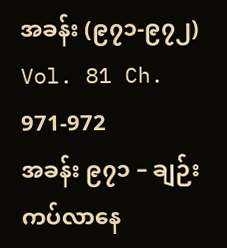အခန်း (၉၇၁-၉၇၂)
Vol. 81 Ch. 971-972
အခန်း ၉၇၁ – ချဉ်းကပ်လာနေ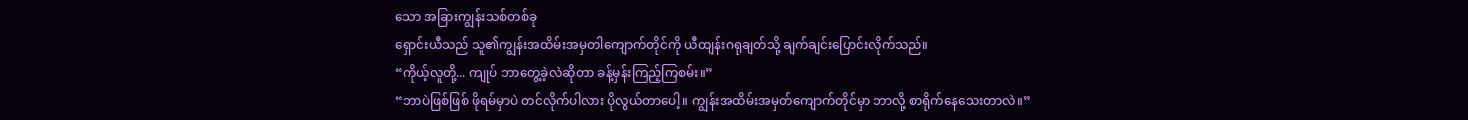သော အခြားကျွန်းသစ်တစ်ခု
ရှောင်းယီသည် သူ၏ကျွန်းအထိမ်းအမှတါကျောက်တိုင်ကို ယီထျန်းဂရုချတ်သို့ ချက်ချင်းပြောင်းလိုက်သည်။
“ကိုယ့်လူတို့... ကျုပ် ဘာတွေ့ခဲ့လဲဆိုတာ ခန့်မှန်းကြည့်ကြစမ်း။”
“ဘာပဲဖြစ်ဖြစ် ဖိုရမ်မှာပဲ တင်လိုက်ပါလား ပိုလွယ်တာပေါ့။ ကျွန်းအထိမ်းအမှတ်ကျောက်တိုင်မှာ ဘာလို့ စာရိုက်နေသေးတာလဲ။”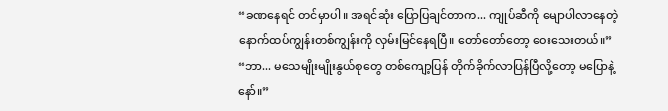“ခဏနေရင် တင်မှာပါ။ အရင်ဆုံး ပြောပြချင်တာက... ကျုပ်ဆီကို မျောပါလာနေတဲ့ နောက်ထပ်ကျွန်းတစ်ကျွန်းကို လှမ်းမြင်နေရပြီ။ တော်တော်တော့ ဝေးသေးတယ်။”
“ဘာ... မသေမျိုးမျိုးနွယ်စုတွေ တစ်ကျော့ပြန် တိုက်ခိုက်လာပြန်ပြီလို့တော့ မပြောနဲ့နော်။”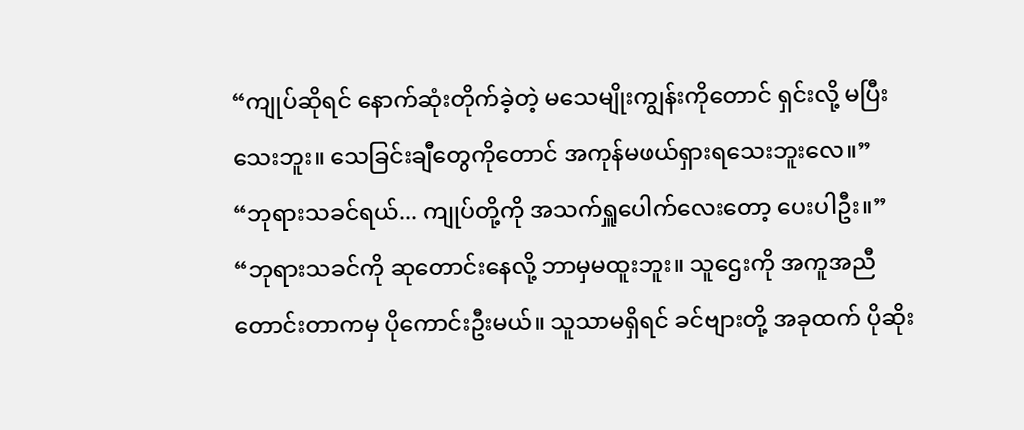“ကျုပ်ဆိုရင် နောက်ဆုံးတိုက်ခဲ့တဲ့ မသေမျိုးကျွန်းကိုတောင် ရှင်းလို့ မပြီးသေးဘူး။ သေခြင်းချီတွေကိုတောင် အကုန်မဖယ်ရှားရသေးဘူးလေ။”
“ဘုရားသခင်ရယ်... ကျုပ်တို့ကို အသက်ရှူပေါက်လေးတော့ ပေးပါဦး။”
“ဘုရားသခင်ကို ဆုတောင်းနေလို့ ဘာမှမထူးဘူး။ သူဌေးကို အကူအညီတောင်းတာကမှ ပိုကောင်းဦးမယ်။ သူသာမရှိရင် ခင်ဗျားတို့ အခုထက် ပိုဆိုး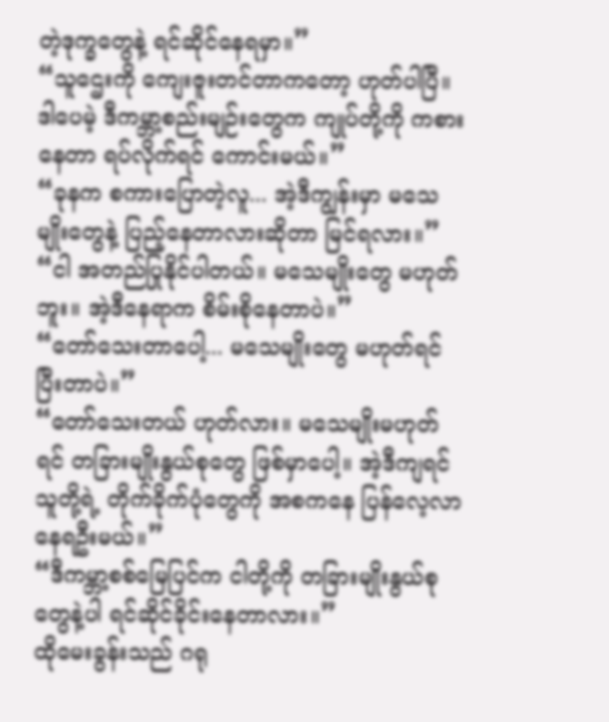တဲ့ဒုက္ခတွေနဲ့ ရင်ဆိုင်နေရမှာ။”
“သူဌေးကို ကျေးဇူးတင်တာကတော့ ဟုတ်ပါပြီ။ ဒါပေမဲ့ ဒီကမ္ဘာ့စည်းမျဉ်းတွေက ကျုပ်တို့ကို ကစားနေတာ ရပ်လိုက်ရင် ကောင်းမယ်။”
“ခုနက စကားပြောတဲ့လူ... အဲ့ဒီကျွန်းမှာ မသေမျိုးတွေနဲ့ ပြည့်နေတာလားဆိုတာ မြင်ရလား။”
“ငါ အတည်ပြုနိုင်ပါတယ်။ မသေမျိုးတွေ မဟုတ်ဘူး။ အဲ့ဒီနေရာက စိမ်းစိုနေတာပဲ။”
“တော်သေးတာပေါ့... မသေမျိုးတွေ မဟုတ်ရင် ပြီးတာပဲ။”
“တော်သေးတယ် ဟုတ်လား။ မသေမျိုးမဟုတ်ရင် တခြားမျိုးနွယ်စုတွေ ဖြစ်မှာပေါ့။ အဲ့ဒီကျရင် သူတို့ရဲ့ တိုက်ခိုက်ပုံတွေကို အစကနေ ပြန်လေ့လာနေရဦးမယ်။”
“ဒီကမ္ဘာ့စစ်မြေပြင်က ငါတို့ကို တခြားမျိုးနွယ်စုတွေနဲ့ပါ ရင်ဆိုင်ခိုင်းနေတာလား။”
ထိုမေးခွန်းသည် ဂရု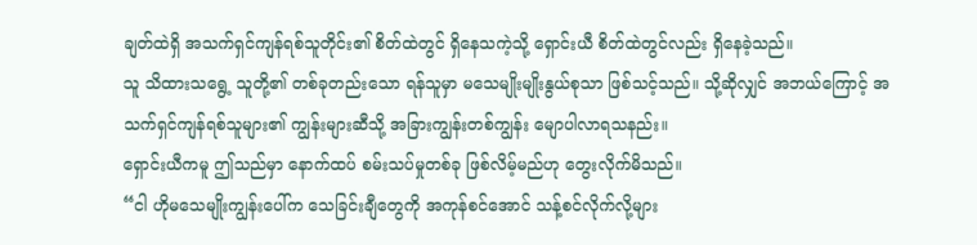ချတ်ထဲရှိ အသက်ရှင်ကျန်ရစ်သူတိုင်း၏ စိတ်ထဲတွင် ရှိနေသကဲ့သို့ ရှောင်းယီ စိတ်ထဲတွင်လည်း ရှိနေခဲ့သည်။
သူ သိထားသရွေ့ သူတို့၏ တစ်ခုတည်းသော ရန်သူမှာ မသေမျိုးမျိုးနွယ်စုသာ ဖြစ်သင့်သည်။ သို့ဆိုလျှင် အဘယ်ကြောင့် အသက်ရှင်ကျန်ရစ်သူများ၏ ကျွန်းများဆီသို့ အခြားကျွန်းတစ်ကျွန်း မျောပါလာရသနည်း။
ရှောင်းယီကမူ ဤသည်မှာ နောက်ထပ် စမ်းသပ်မှုတစ်ခု ဖြစ်လိမ့်မည်ဟု တွေးလိုက်မိသည်။
“ငါ ဟိုမသေမျိုးကျွန်းပေါ်က သေခြင်းချီတွေကို အကုန်စင်အောင် သန့်စင်လိုက်လို့များ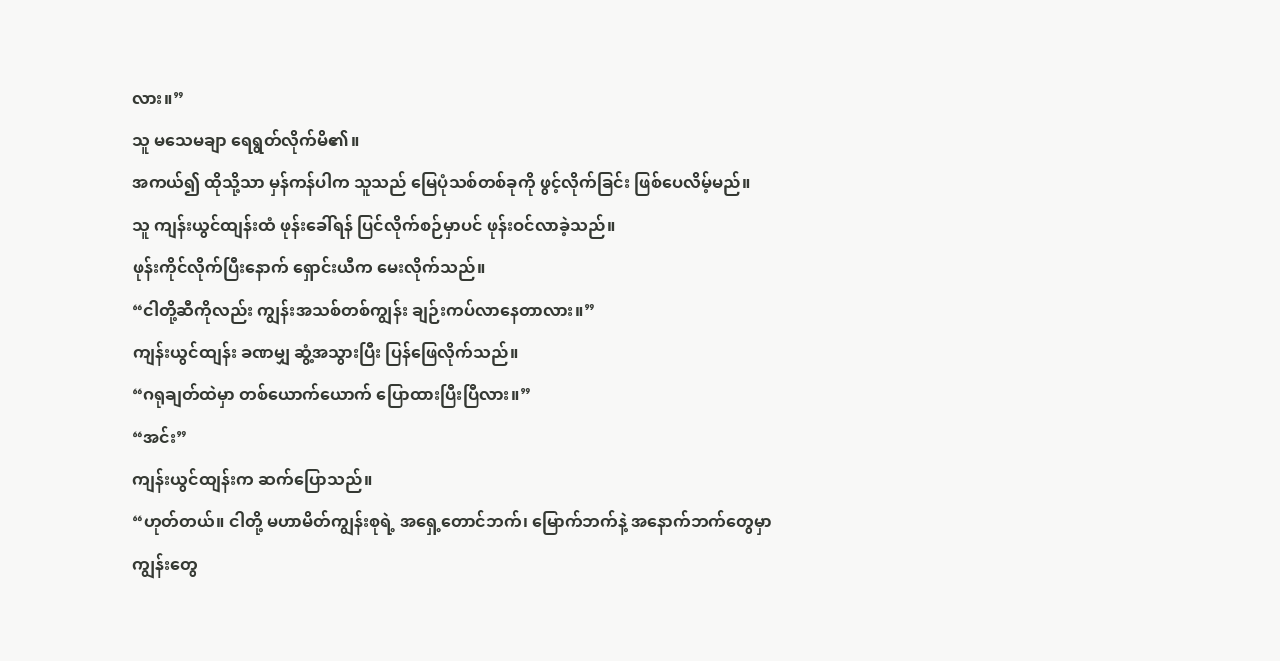လား။”
သူ မသေမချာ ရေရွတ်လိုက်မိ၏။
အကယ်၍ ထိုသို့သာ မှန်ကန်ပါက သူသည် မြေပုံသစ်တစ်ခုကို ဖွင့်လိုက်ခြင်း ဖြစ်ပေလိမ့်မည်။
သူ ကျန်းယွင်ထျန်းထံ ဖုန်းခေါ်ရန် ပြင်လိုက်စဉ်မှာပင် ဖုန်းဝင်လာခဲ့သည်။
ဖုန်းကိုင်လိုက်ပြီးနောက် ရှောင်းယီက မေးလိုက်သည်။
“ငါတို့ဆီကိုလည်း ကျွန်းအသစ်တစ်ကျွန်း ချဉ်းကပ်လာနေတာလား။”
ကျန်းယွင်ထျန်း ခဏမျှ ဆွံ့အသွားပြီး ပြန်ဖြေလိုက်သည်။
“ဂရုချတ်ထဲမှာ တစ်ယောက်ယောက် ပြောထားပြီးပြီလား။”
“အင်း”
ကျန်းယွင်ထျန်းက ဆက်ပြောသည်။
“ဟုတ်တယ်။ ငါတို့ မဟာမိတ်ကျွန်းစုရဲ့ အရှေ့တောင်ဘက်၊ မြောက်ဘက်နဲ့ အနောက်ဘက်တွေမှာ ကျွန်းတွေ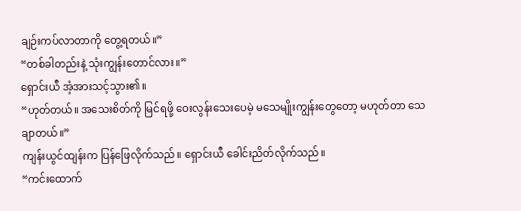ချဉ်းကပ်လာတာကို တွေ့ရတယ်။”
“တစ်ခါတည်းနဲ့ သုံးကျွန်းတောင်လား။”
ရှောင်းယီ အံ့အားသင့်သွား၏။
“ဟုတ်တယ်။ အသေးစိတ်ကို မြင်ရဖို့ ဝေးလွန်းသေးပေမဲ့ မသေမျိုးကျွန်းတွေတော့ မဟုတ်တာ သေချာတယ်။”
ကျန်းယွင်ထျန်းက ပြန်ဖြေလိုက်သည်။ ရှောင်းယီ ခေါင်းညိတ်လိုက်သည်။
“ကင်းထောက်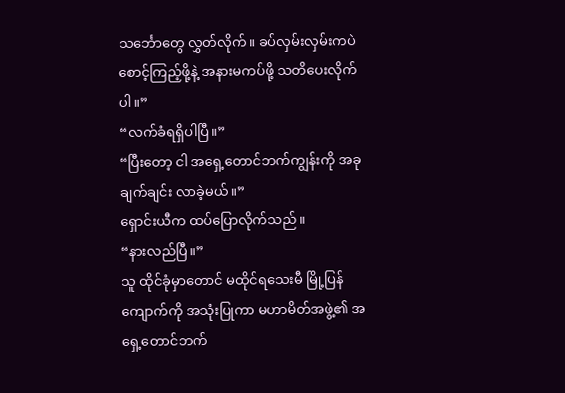သင်္ဘောတွေ လွှတ်လိုက်။ ခပ်လှမ်းလှမ်းကပဲ စောင့်ကြည့်ဖို့နဲ့ အနားမကပ်ဖို့ သတိပေးလိုက်ပါ။”
“လက်ခံရရှိပါပြီ။”
“ပြီးတော့ ငါ အရှေ့တောင်ဘက်ကျွန်းကို အခုချက်ချင်း လာခဲ့မယ်။”
ရှောင်းယီက ထပ်ပြောလိုက်သည်။
“နားလည်ပြီ။”
သူ ထိုင်ခုံမှာတောင် မထိုင်ရသေးမီ မြို့ပြန်ကျောက်ကို အသုံးပြုကာ မဟာမိတ်အဖွဲ့၏ အရှေ့တောင်ဘက်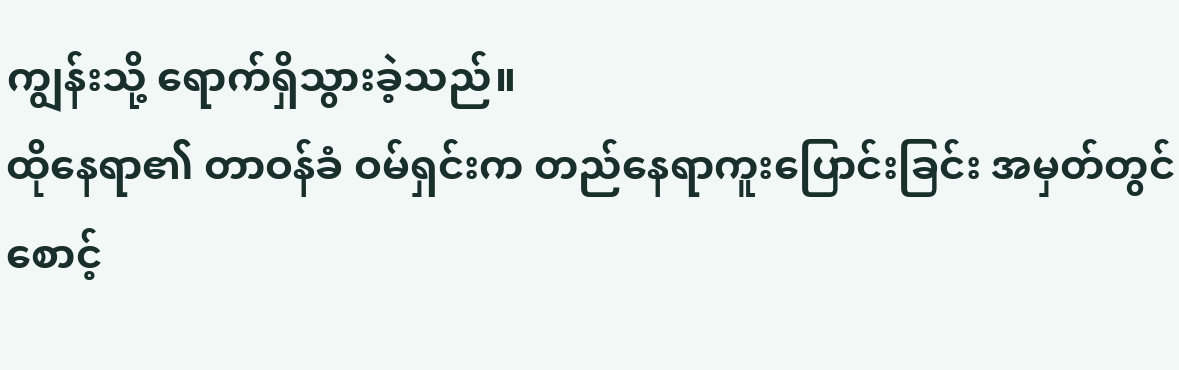ကျွန်းသို့ ရောက်ရှိသွားခဲ့သည်။
ထိုနေရာ၏ တာဝန်ခံ ဝမ်ရှင်းက တည်နေရာကူးပြောင်းခြင်း အမှတ်တွင် စောင့်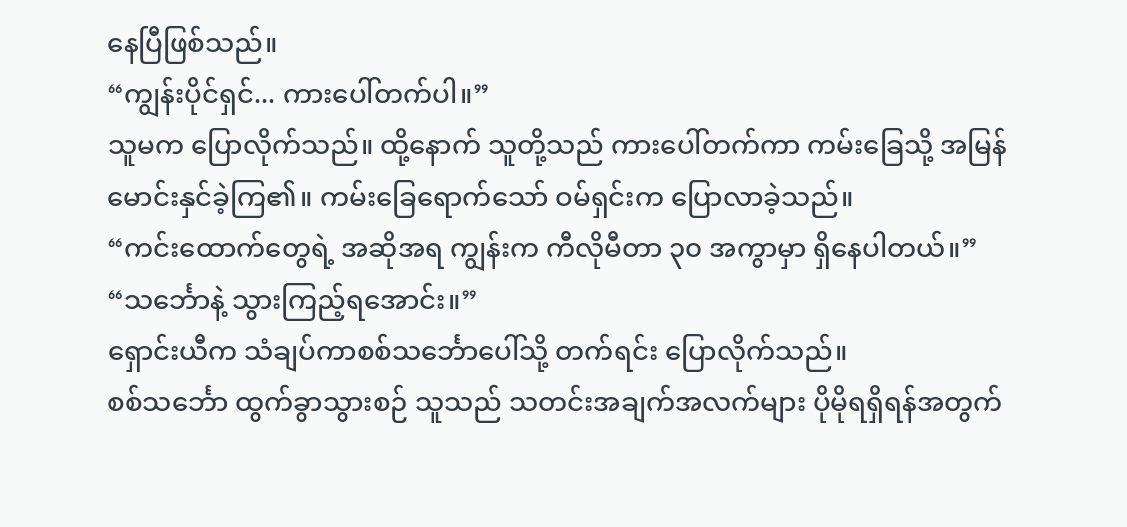နေပြီဖြစ်သည်။
“ကျွန်းပိုင်ရှင်... ကားပေါ်တက်ပါ။”
သူမက ပြောလိုက်သည်။ ထို့နောက် သူတို့သည် ကားပေါ်တက်ကာ ကမ်းခြေသို့ အမြန်မောင်းနှင်ခဲ့ကြ၏။ ကမ်းခြေရောက်သော် ဝမ်ရှင်းက ပြောလာခဲ့သည်။
“ကင်းထောက်တွေရဲ့ အဆိုအရ ကျွန်းက ကီလိုမီတာ ၃၀ အကွာမှာ ရှိနေပါတယ်။”
“သင်္ဘောနဲ့ သွားကြည့်ရအောင်း။”
ရှောင်းယီက သံချပ်ကာစစ်သင်္ဘောပေါ်သို့ တက်ရင်း ပြောလိုက်သည်။
စစ်သင်္ဘော ထွက်ခွာသွားစဉ် သူသည် သတင်းအချက်အလက်များ ပိုမိုရရှိရန်အတွက်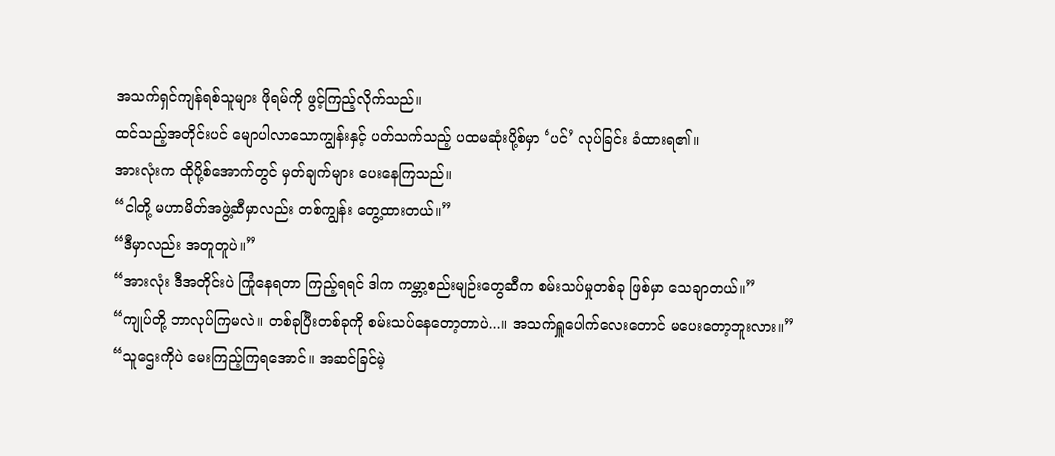အသက်ရှင်ကျန်ရစ်သူများ ဖိုရမ်ကို ဖွင့်ကြည့်လိုက်သည်။
ထင်သည့်အတိုင်းပင် မျောပါလာသောကျွန်းနှင့် ပတ်သက်သည့် ပထမဆုံးပို့စ်မှာ ‘ပင်’ လုပ်ခြင်း ခံထားရ၏။
အားလုံးက ထိုပို့စ်အောက်တွင် မှတ်ချက်များ ပေးနေကြသည်။
“ငါတို့ မဟာမိတ်အဖွဲ့ဆီမှာလည်း တစ်ကျွန်း တွေ့ထားတယ်။”
“ဒီမှာလည်း အတူတူပဲ။”
“အားလုံး ဒီအတိုင်းပဲ ကြုံနေရတာ ကြည့်ရရင် ဒါက ကမ္ဘာ့စည်းမျဉ်းတွေဆီက စမ်းသပ်မှုတစ်ခု ဖြစ်မှာ သေချာတယ်။”
“ကျုပ်တို့ ဘာလုပ်ကြမလဲ။ တစ်ခုပြီးတစ်ခုကို စမ်းသပ်နေတော့တာပဲ...။ အသက်ရှူပေါက်လေးတောင် မပေးတော့ဘူးလား။”
“သူဌေးကိုပဲ မေးကြည့်ကြရအောင်။ အဆင်ခြင်မဲ့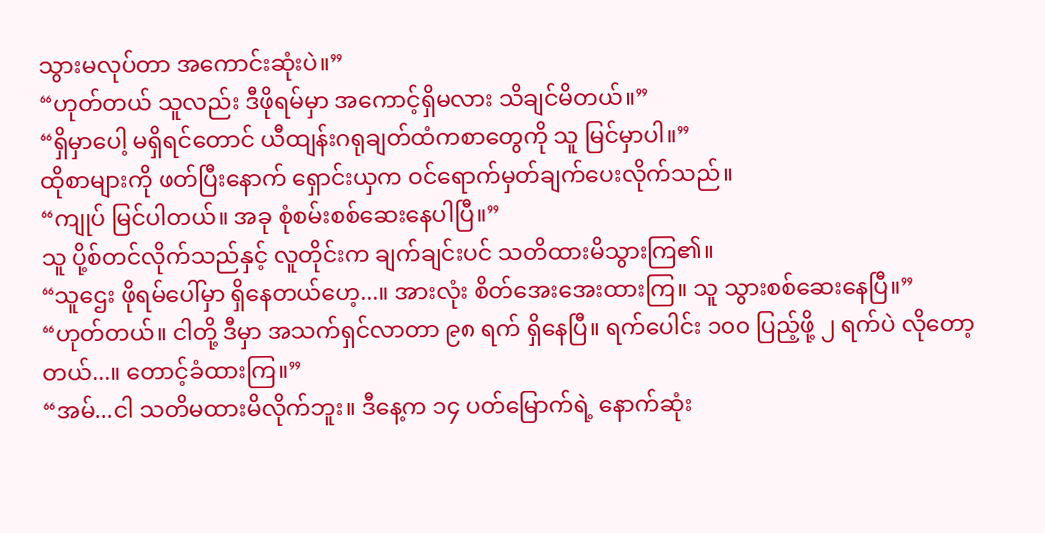သွားမလုပ်တာ အကောင်းဆုံးပဲ။”
“ဟုတ်တယ် သူလည်း ဒီဖိုရမ်မှာ အကောင့်ရှိမလား သိချင်မိတယ်။”
“ရှိမှာပေါ့ မရှိရင်တောင် ယီထျန်းဂရုချတ်ထံကစာတွေကို သူ မြင်မှာပါ။”
ထိုစာများကို ဖတ်ပြီးနောက် ရှောင်းယှက ဝင်ရောက်မှတ်ချက်ပေးလိုက်သည်။
“ကျုပ် မြင်ပါတယ်။ အခု စုံစမ်းစစ်ဆေးနေပါပြီ။”
သူ ပို့စ်တင်လိုက်သည်နှင့် လူတိုင်းက ချက်ချင်းပင် သတိထားမိသွားကြ၏။
“သူဌေး ဖိုရမ်ပေါ်မှာ ရှိနေတယ်ဟေ့...။ အားလုံး စိတ်အေးအေးထားကြ။ သူ သွားစစ်ဆေးနေပြီ။”
“ဟုတ်တယ်။ ငါတို့ ဒီမှာ အသက်ရှင်လာတာ ၉၈ ရက် ရှိနေပြီ။ ရက်ပေါင်း ၁၀၀ ပြည့်ဖို့ ၂ ရက်ပဲ လိုတော့တယ်...။ တောင့်ခံထားကြ။”
“အမ်...ငါ သတိမထားမိလိုက်ဘူး။ ဒီနေ့က ၁၄ ပတ်မြောက်ရဲ့ နောက်ဆုံး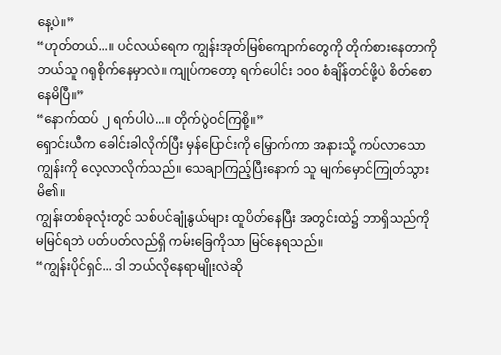နေ့ပဲ။”
“ဟုတ်တယ်...။ ပင်လယ်ရေက ကျွန်းအုတ်မြစ်ကျောက်တွေကို တိုက်စားနေတာကို ဘယ်သူ ဂရုစိုက်နေမှာလဲ။ ကျုပ်ကတော့ ရက်ပေါင်း ၁၀၀ စံချိန်တင်ဖို့ပဲ စိတ်စောနေမိပြီ။”
“နောက်ထပ် ၂ ရက်ပါပဲ...။ တိုက်ပွဲဝင်ကြစို့။”
ရှောင်းယီက ခေါင်းခါလိုက်ပြီး မှန်ပြောင်းကို မြှောက်ကာ အနားသို့ ကပ်လာသော ကျွန်းကို လေ့လာလိုက်သည်။ သေချာကြည့်ပြီးနောက် သူ မျက်မှောင်ကြုတ်သွားမိ၏။
ကျွန်းတစ်ခုလုံးတွင် သစ်ပင်ချုံနွယ်များ ထူပိတ်နေပြီး အတွင်းထဲ၌ ဘာရှိသည်ကို မမြင်ရဘဲ ပတ်ပတ်လည်ရှိ ကမ်းခြေကိုသာ မြင်နေရသည်။
“ကျွန်းပိုင်ရှင်... ဒါ ဘယ်လိုနေရာမျိုးလဲဆို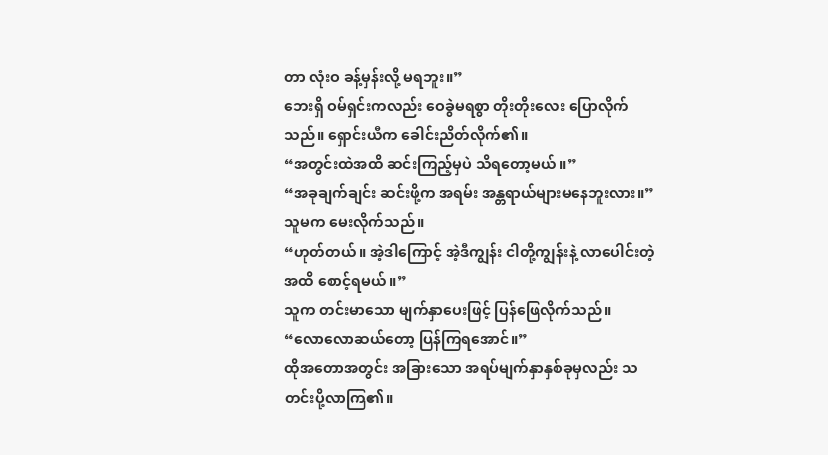တာ လုံးဝ ခန့်မှန်းလို့ မရဘူး။”
ဘေးရှိ ဝမ်ရှင်းကလည်း ဝေခွဲမရစွာ တိုးတိုးလေး ပြောလိုက်သည်။ ရှောင်းယီက ခေါင်းညိတ်လိုက်၏။
“အတွင်းထဲအထိ ဆင်းကြည့်မှပဲ သိရတော့မယ်။”
“အခုချက်ချင်း ဆင်းဖို့က အရမ်း အန္တရာယ်များမနေဘူးလား။”
သူမက မေးလိုက်သည်။
“ဟုတ်တယ်။ အဲ့ဒါကြောင့် အဲ့ဒီကျွန်း ငါတို့ကျွန်းနဲ့ လာပေါင်းတဲ့အထိ စောင့်ရမယ်။”
သူက တင်းမာသော မျက်နှာပေးဖြင့် ပြန်ဖြေလိုက်သည်။
“လောလောဆယ်တော့ ပြန်ကြရအောင်။”
ထိုအတောအတွင်း အခြားသော အရပ်မျက်နှာနှစ်ခုမှလည်း သတင်းပို့လာကြ၏။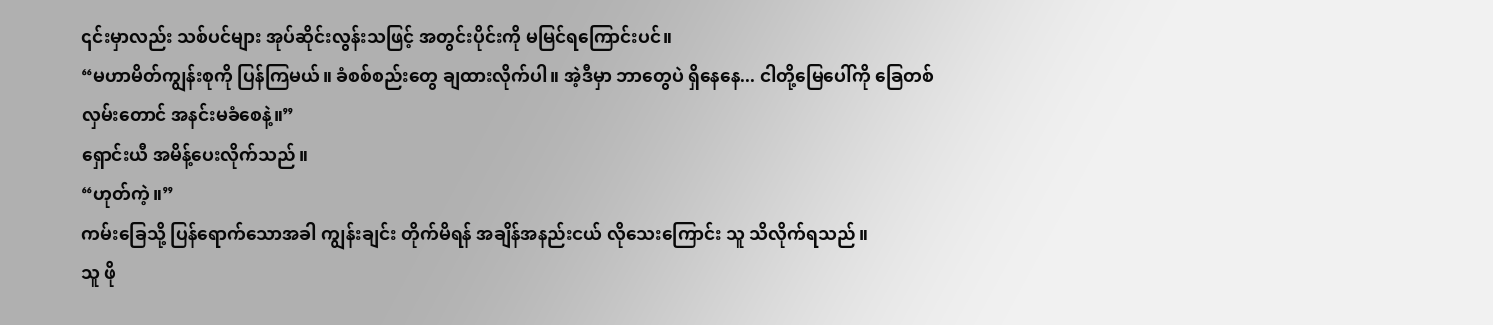၎င်းမှာလည်း သစ်ပင်များ အုပ်ဆိုင်းလွန်းသဖြင့် အတွင်းပိုင်းကို မမြင်ရကြောင်းပင်။
“မဟာမိတ်ကျွန်းစုကို ပြန်ကြမယ်။ ခံစစ်စည်းတွေ ချထားလိုက်ပါ။ အဲ့ဒီမှာ ဘာတွေပဲ ရှိနေနေ... ငါတို့မြေပေါ်ကို ခြေတစ်လှမ်းတောင် အနင်းမခံစေနဲ့။”
ရှောင်းယီ အမိန့်ပေးလိုက်သည်။
“ဟုတ်ကဲ့။”
ကမ်းခြေသို့ ပြန်ရောက်သောအခါ ကျွန်းချင်း တိုက်မိရန် အချိန်အနည်းငယ် လိုသေးကြောင်း သူ သိလိုက်ရသည်။
သူ ဖို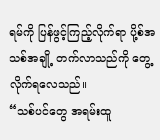ရမ်ကို ပြန်ဖွင့်ကြည့်လိုက်ရာ ပို့စ်အသစ်အချို့ တက်လာသည်ကို တွေ့လိုက်ရလေသည်။
“သစ်ပင်တွေ အရမ်းထူ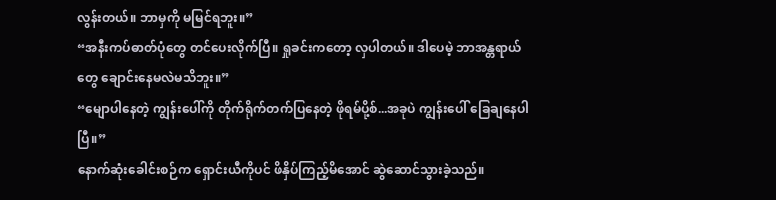လွန်းတယ်။ ဘာမှကို မမြင်ရဘူး။”
“အနီးကပ်ဓာတ်ပုံတွေ တင်ပေးလိုက်ပြီ။ ရှုခင်းကတော့ လှပါတယ်။ ဒါပေမဲ့ ဘာအန္တရာယ်တွေ ချောင်းနေမလဲမသိဘူး။”
“မျောပါနေတဲ့ ကျွန်းပေါ်ကို တိုက်ရိုက်တက်ပြနေတဲ့ ဖိုရမ်ပို့စ်...အခုပဲ ကျွန်းပေါ် ခြေချနေပါပြီ။”
နောက်ဆုံးခေါင်းစဉ်က ရှောင်းယီကိုပင် ဖိနှိပ်ကြည့်မိအောင် ဆွဲဆောင်သွားခဲ့သည်။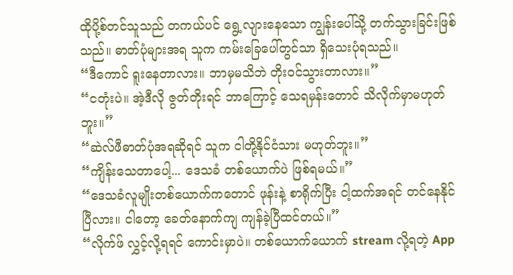ထိုပို့စ်တင်သူသည် တကယ်ပင် ရွေ့လျားနေသော ကျွန်းပေါ်သို့ တက်သွားခြင်းဖြစ်သည်။ ဓာတ်ပုံများအရ သူက ကမ်းခြေပေါ်တွင်သာ ရှိသေးပုံရသည်။
“ဒီကောင် ရူးနေတာလား။ ဘာမှမသိဘဲ တိုးဝင်သွားတာလား။”
“ငတုံးပဲ။ အဲ့ဒီလို ဇွတ်တိုးရင် ဘာကြောင့် သေရမှန်းတောင် သိလိုက်မှာမဟုတ်ဘူး။”
“ဆဲလ်ဖီဓာတ်ပုံအရဆိုရင် သူက ငါတို့နိုင်ငံသား မဟုတ်ဘူး။”
“ကျိန်းသေတာပေါ့... ဒေသခံ တစ်ယောက်ပဲ ဖြစ်ရမယ်။”
“ဒေသခံလူမျိုးတစ်ယောက်ကတောင် ဖုန်းနဲ့ စာရိုက်ပြီး ငါ့ထက်အရင် တင်နေနိုင်ပြီလား။ ငါတော့ ခေတ်နောက်ကျ ကျန်ခဲ့ပြီထင်တယ်။”
“လိုက်ဖ် လွှင့်လို့ရရင် ကောင်းမှာပဲ။ တစ်ယောက်ယောက် stream လို့ရတဲ့ App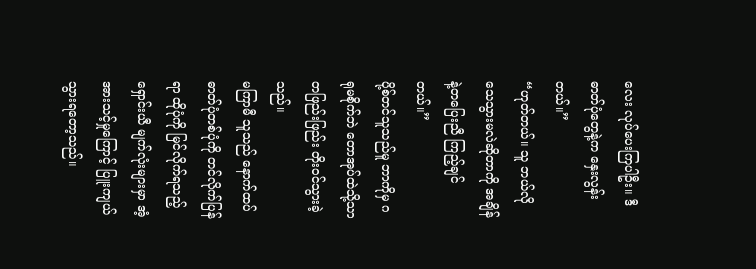လေး လုပ်ပေးကြပါဦး။ ဒီဓာတ်ပုံတွေနဲ့က နှေးလွန်းတယ်။”
“ဟုတ်တယ်။ သူ ဘယ်လို သေသွားမလဲဆိုတာကို အချိန်နဲ့တပြေးညီ ကြည့်ချင်တယ်။”
ပို့စ်တင်သူသည်မူ ဘာကိုမှ ဂရုမစိုက်ဘဲ တောအုပ်ထဲသို့သာ တဖြည်းဖြည်း တိုးဝင်သွားခဲ့သည်။
မကြာမီ သူသည် နောက်ထပ် ဓာတ်ပုံတစ်ပုံကို တင်လိုက်ပြန်ရာ ထိုပုံကို မြင်လိုက်ရသည့် ရှောင်းယီ မျက်လုံးများမှာ အံ့အားသင့်မှုကြောင့် ပြူးကျယ်သွားရတော့သည်။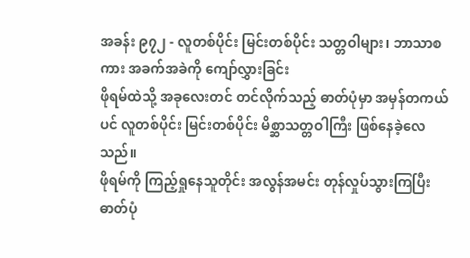အခန်း ၉၇၂ - လူတစ်ပိုင်း မြင်းတစ်ပိုင်း သတ္တဝါများ၊ ဘာသာစကား အခက်အခဲကို ကျော်လွှားခြင်း
ဖိုရမ်ထဲသို့ အခုလေးတင် တင်လိုက်သည့် ဓာတ်ပုံမှာ အမှန်တကယ်ပင် လူတစ်ပိုင်း မြင်းတစ်ပိုင်း မိစ္ဆာသတ္တဝါကြီး ဖြစ်နေခဲ့လေသည်။
ဖိုရမ်ကို ကြည့်ရှုနေသူတိုင်း အလွန်အမင်း တုန်လှုပ်သွားကြပြီး ဓာတ်ပုံ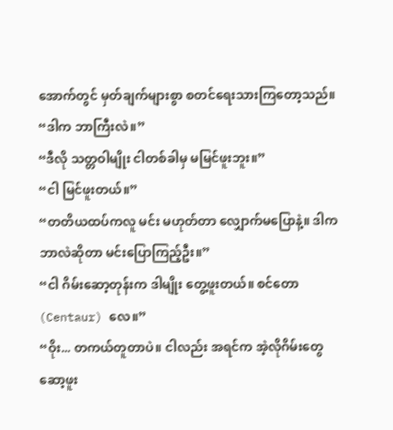အောက်တွင် မှတ်ချက်များစွာ စတင်ရေးသားကြတော့သည်။
“ဒါက ဘာကြီးလဲ။”
“ဒီလို သတ္တဝါမျိုး ငါတစ်ခါမှ မမြင်ဖူးဘူး။”
“ငါ မြင်ဖူးတယ်။”
“တတိယထပ်ကလူ မင်း မဟုတ်တာ လျှောက်မပြောနဲ့။ ဒါက ဘာလဲဆိုတာ မင်းပြောကြည့်ဦး။”
“ငါ ဂိမ်းဆော့တုန်းက ဒါမျိုး တွေ့ဖူးတယ်။ စင်တော (Centaur) လေ။”
“ဝိုး... တကယ်တူတာပဲ။ ငါလည်း အရင်က အဲ့လိုဂိမ်းတွေ ဆော့ဖူး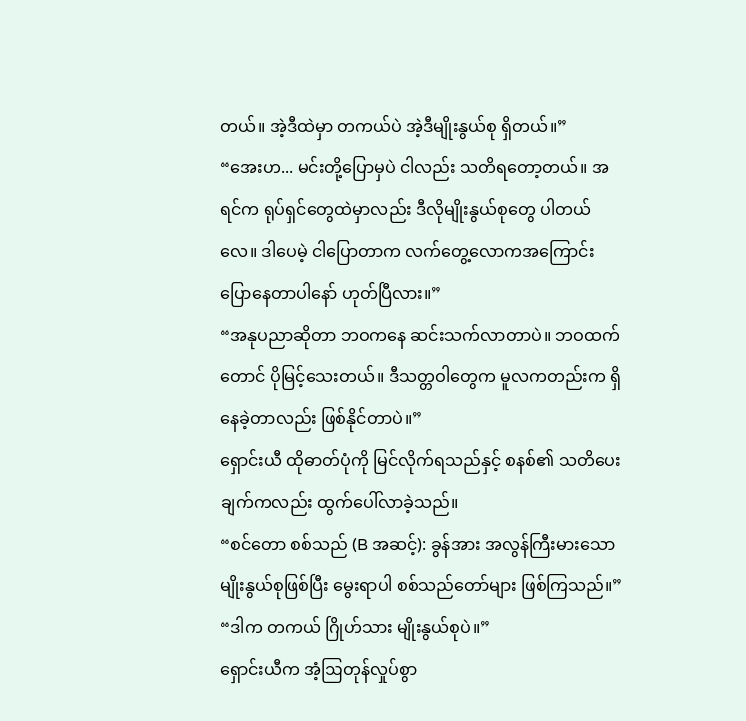တယ်။ အဲ့ဒီထဲမှာ တကယ်ပဲ အဲ့ဒီမျိုးနွယ်စု ရှိတယ်။”
“အေးဟ... မင်းတို့ပြောမှပဲ ငါလည်း သတိရတော့တယ်။ အရင်က ရုပ်ရှင်တွေထဲမှာလည်း ဒီလိုမျိုးနွယ်စုတွေ ပါတယ်လေ။ ဒါပေမဲ့ ငါပြောတာက လက်တွေ့လောကအကြောင်း ပြောနေတာပါနော် ဟုတ်ပြီလား။”
“အနုပညာဆိုတာ ဘဝကနေ ဆင်းသက်လာတာပဲ။ ဘဝထက်တောင် ပိုမြင့်သေးတယ်။ ဒီသတ္တဝါတွေက မူလကတည်းက ရှိနေခဲ့တာလည်း ဖြစ်နိုင်တာပဲ။”
ရှောင်းယီ ထိုဓာတ်ပုံကို မြင်လိုက်ရသည်နှင့် စနစ်၏ သတိပေးချက်ကလည်း ထွက်ပေါ်လာခဲ့သည်။
“စင်တော စစ်သည် (B အဆင့်): ခွန်အား အလွန်ကြီးမားသော မျိုးနွယ်စုဖြစ်ပြီး မွေးရာပါ စစ်သည်တော်များ ဖြစ်ကြသည်။”
“ဒါက တကယ် ဂြိုဟ်သား မျိုးနွယ်စုပဲ။”
ရှောင်းယီက အံ့ဩတုန်လှုပ်စွာ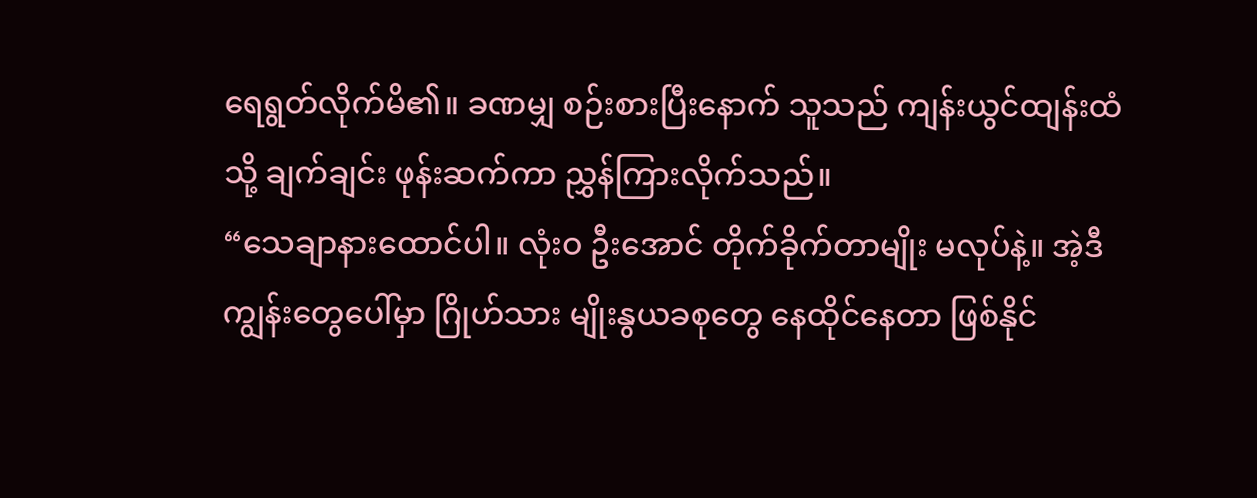ရေရွတ်လိုက်မိ၏။ ခဏမျှ စဉ်းစားပြီးနောက် သူသည် ကျန်းယွင်ထျန်းထံသို့ ချက်ချင်း ဖုန်းဆက်ကာ ညွှန်ကြားလိုက်သည်။
“သေချာနားထောင်ပါ။ လုံးဝ ဦးအောင် တိုက်ခိုက်တာမျိုး မလုပ်နဲ့။ အဲ့ဒီကျွန်းတွေပေါ်မှာ ဂြိုဟ်သား မျိုးနွယခစုတွေ နေထိုင်နေတာ ဖြစ်နိုင်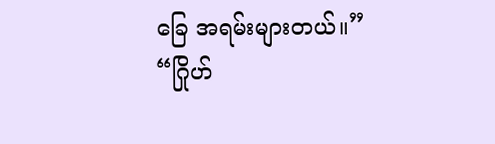ခြေ အရမ်းများတယ်။”
“ဂြိုဟ်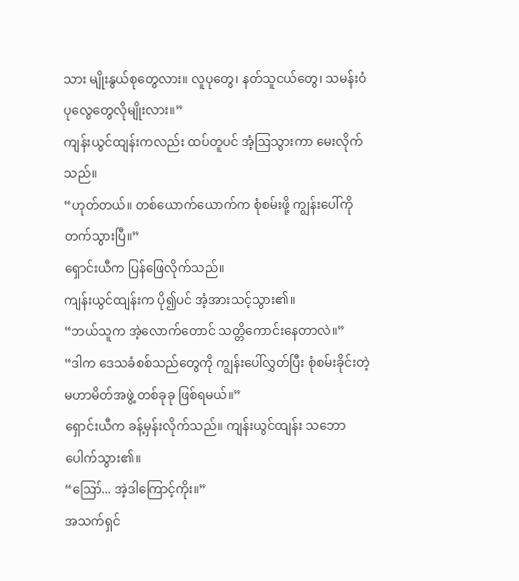သား မျိုးနွယ်စုတွေလား။ လူပုတွေ၊ နတ်သူငယ်တွေ၊ သမန်းဝံပုလွေတွေလိုမျိုးလား။”
ကျန်းယွင်ထျန်းကလည်း ထပ်တူပင် အံ့ဩသွားကာ မေးလိုက်သည်။
“ဟုတ်တယ်။ တစ်ယောက်ယောက်က စုံစမ်းဖို့ ကျွန်းပေါ်ကို တက်သွားပြီ။”
ရှောင်းယီက ပြန်ဖြေလိုက်သည်။
ကျန်းယွင်ထျန်းက ပို၍ပင် အံ့အားသင့်သွား၏။
“ဘယ်သူက အဲ့လောက်တောင် သတ္တိကောင်းနေတာလဲ။”
“ဒါက ဒေသခံစစ်သည်တွေကို ကျွန်းပေါ်လွှတ်ပြီး စုံစမ်းခိုင်းတဲ့ မဟာမိတ်အဖွဲ့ တစ်ခုခု ဖြစ်ရမယ်။”
ရှောင်းယီက ခန့်မှန်းလိုက်သည်။ ကျန်းယွင်ထျန်း သဘောပေါက်သွား၏။
“ဪ... အဲ့ဒါကြောင့်ကိုး။”
အသက်ရှင်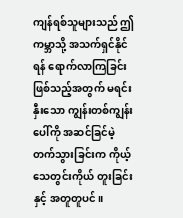ကျန်ရစ်သူများသည် ဤကမ္ဘာသို့ အသက်ရှင်နိုင်ရန် ရောက်လာကြခြင်း ဖြစ်သည့်အတွက် မရင်းနှီးသော ကျွန်းတစ်ကျွန်းပေါ်ကို အဆင်ခြင်မဲ့ တက်သွားခြင်းက ကိုယ့်သေတွင်းကိုယ် တူးခြင်းနှင့် အတူတူပင်။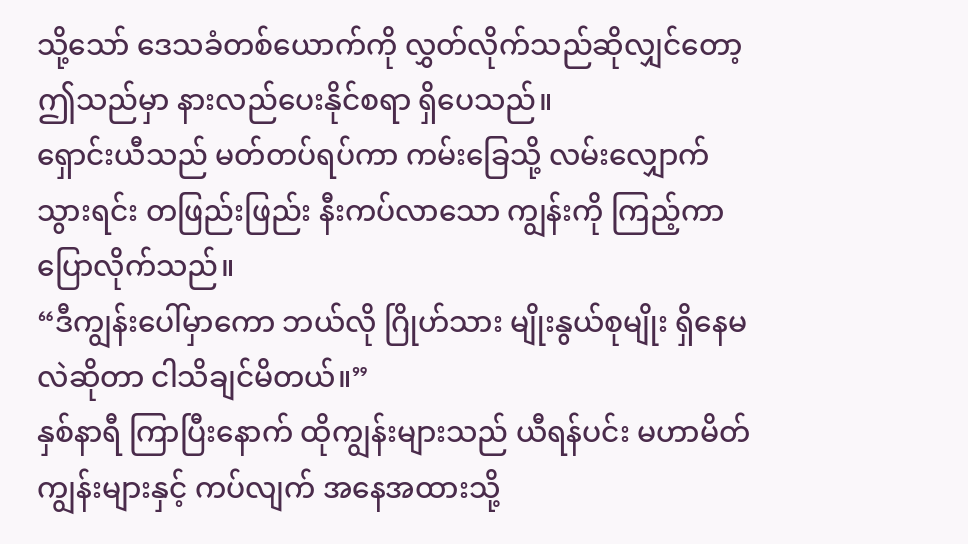သို့သော် ဒေသခံတစ်ယောက်ကို လွှတ်လိုက်သည်ဆိုလျှင်တော့ ဤသည်မှာ နားလည်ပေးနိုင်စရာ ရှိပေသည်။
ရှောင်းယီသည် မတ်တပ်ရပ်ကာ ကမ်းခြေသို့ လမ်းလျှောက်သွားရင်း တဖြည်းဖြည်း နီးကပ်လာသော ကျွန်းကို ကြည့်ကာ ပြောလိုက်သည်။
“ဒီကျွန်းပေါ်မှာကော ဘယ်လို ဂြိုဟ်သား မျိုးနွယ်စုမျိုး ရှိနေမလဲဆိုတာ ငါသိချင်မိတယ်။”
နှစ်နာရီ ကြာပြီးနောက် ထိုကျွန်းများသည် ယီရန်ပင်း မဟာမိတ်ကျွန်းများနှင့် ကပ်လျက် အနေအထားသို့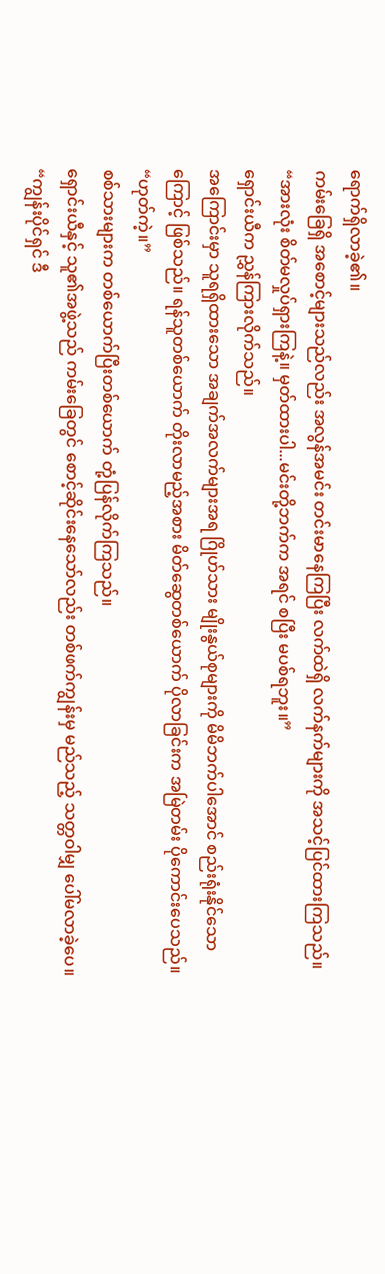ရောက်ရှိလာခဲ့၏။
ကမ်းခြေရှိ အစောင့်များသည်လည်း အလွန်အမင်း တင်းမာနေကြပြီး လက်ထဲရှိ လက်နက်များကို အသင့်ပြင်ထားကြသည်။
“အားလုံး စိတ်မလှုပ်ရှားကြနဲ့။ မှတ်ထားပါ...မင်းတို့ဘက်က အရင် စပြီး မပစ်ရဘူး။”
ရှောင်းယီက ညွှန်ကြားလိုက်သည်။
အကြောင်းမှာ သူရရှိထားသော အချက်အလက်များအရ ဂြိုဟ်သား မျိုးနွယ်စုများကို မိမိဘက်ပါအောင် စည်းရုံးနိုင်သောကြောင့် ဖြစ်သည်။ ရန်သူတစ်ယောက် တိုးလာမည့်အစား မိတ်ဆွေတစ်ယောက် ပိုလာခြင်းက အမြဲတမ်း ပိုကောင်းပေသည်။
“ဟုတ်ကဲ့။”
စစ်သားများက တစ်ယောက်ပြီးတစ်ယောက် တုံ့ပြန်လိုက်ကြသည်။
ရှောင်းယီနှင့် သူ၏အဖွဲ့သည် ကမ်းခြေတွင် စောင့်ဆိုင်းနေသော်လည်း တစ်ဖက်ကျွန်းမှ မည်သည့် သတ္တဝါမျှ ပေါ်မလာခဲ့ပေ။
“ကျွန်းပိုင်ရှင် ဒီ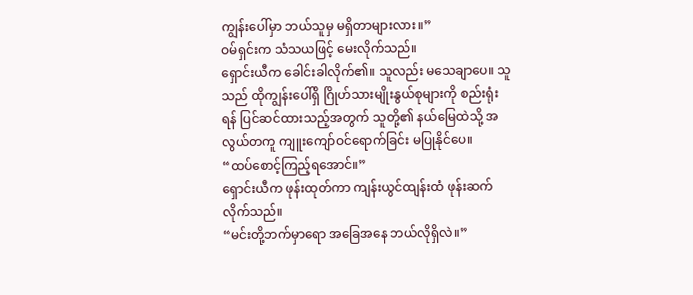ကျွန်းပေါ်မှာ ဘယ်သူမှ မရှိတာများလား။”
ဝမ်ရှင်းက သံသယဖြင့် မေးလိုက်သည်။
ရှောင်းယီက ခေါင်းခါလိုက်၏။ သူလည်း မသေချာပေ။ သူသည် ထိုကျွန်းပေါ်ရှိ ဂြိုဟ်သားမျိုးနွယ်စုများကို စည်းရုံးရန် ပြင်ဆင်ထားသည့်အတွက် သူတို့၏ နယ်မြေထဲသို့ အလွယ်တကူ ကျူးကျော်ဝင်ရောက်ခြင်း မပြုနိုင်ပေ။
“ထပ်စောင့်ကြည့်ရအောင်။”
ရှောင်းယီက ဖုန်းထုတ်ကာ ကျန်းယွင်ထျန်းထံ ဖုန်းဆက်လိုက်သည်။
“မင်းတို့ဘက်မှာရော အခြေအနေ ဘယ်လိုရှိလဲ။”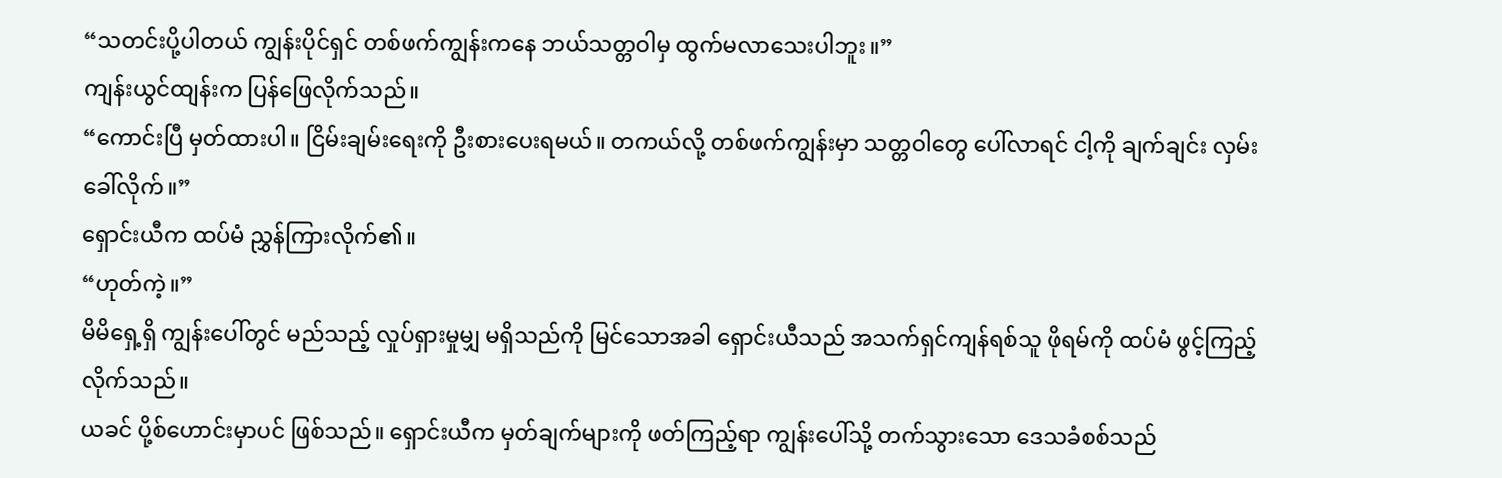“သတင်းပို့ပါတယ် ကျွန်းပိုင်ရှင် တစ်ဖက်ကျွန်းကနေ ဘယ်သတ္တဝါမှ ထွက်မလာသေးပါဘူး။”
ကျန်းယွင်ထျန်းက ပြန်ဖြေလိုက်သည်။
“ကောင်းပြီ မှတ်ထားပါ။ ငြိမ်းချမ်းရေးကို ဦးစားပေးရမယ်။ တကယ်လို့ တစ်ဖက်ကျွန်းမှာ သတ္တဝါတွေ ပေါ်လာရင် ငါ့ကို ချက်ချင်း လှမ်းခေါ်လိုက်။”
ရှောင်းယီက ထပ်မံ ညွှန်ကြားလိုက်၏။
“ဟုတ်ကဲ့။”
မိမိရှေ့ရှိ ကျွန်းပေါ်တွင် မည်သည့် လှုပ်ရှားမှုမျှ မရှိသည်ကို မြင်သောအခါ ရှောင်းယီသည် အသက်ရှင်ကျန်ရစ်သူ ဖိုရမ်ကို ထပ်မံ ဖွင့်ကြည့်လိုက်သည်။
ယခင် ပို့စ်ဟောင်းမှာပင် ဖြစ်သည်။ ရှောင်းယီက မှတ်ချက်များကို ဖတ်ကြည့်ရာ ကျွန်းပေါ်သို့ တက်သွားသော ဒေသခံစစ်သည်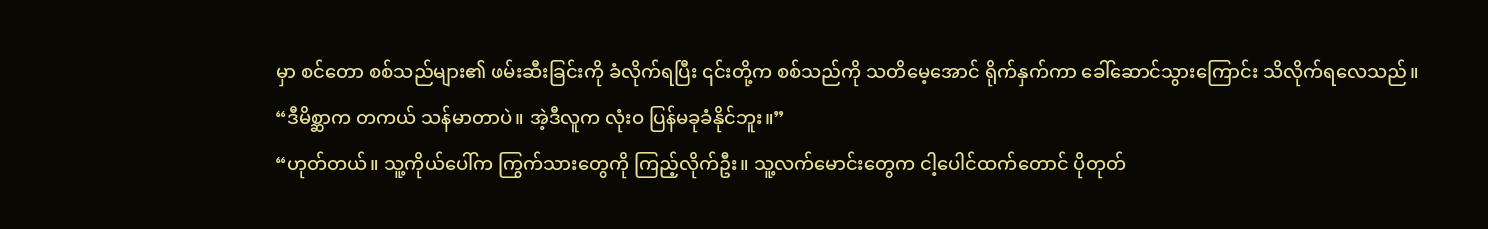မှာ စင်တော စစ်သည်များ၏ ဖမ်းဆီးခြင်းကို ခံလိုက်ရပြီး ၎င်းတို့က စစ်သည်ကို သတိမေ့အောင် ရိုက်နှက်ကာ ခေါ်ဆောင်သွားကြောင်း သိလိုက်ရလေသည်။
“ဒီမိစ္ဆာက တကယ် သန်မာတာပဲ။ အဲ့ဒီလူက လုံးဝ ပြန်မခုခံနိုင်ဘူး။”
“ဟုတ်တယ်။ သူ့ကိုယ်ပေါ်က ကြွက်သားတွေကို ကြည့်လိုက်ဦး။ သူ့လက်မောင်းတွေက ငါ့ပေါင်ထက်တောင် ပိုတုတ်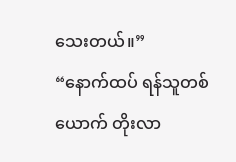သေးတယ်။”
“နောက်ထပ် ရန်သူတစ်ယောက် တိုးလာ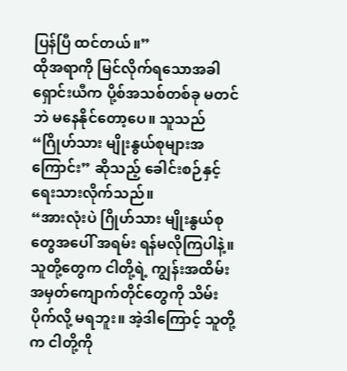ပြန်ပြီ ထင်တယ်။”
ထိုအရာကို မြင်လိုက်ရသောအခါ ရှောင်းယီက ပို့စ်အသစ်တစ်ခု မတင်ဘဲ မနေနိုင်တော့ပေ။ သူသည် “ဂြိုဟ်သား မျိုးနွယ်စုများအကြောင်း” ဆိုသည့် ခေါင်းစဉ်နှင့် ရေးသားလိုက်သည်။
“အားလုံးပဲ ဂြိုဟ်သား မျိုးနွယ်စုတွေအပေါ် အရမ်း ရန်မလိုကြပါနဲ့။ သူတို့တွေက ငါတို့ရဲ့ ကျွန်းအထိမ်းအမှတ်ကျောက်တိုင်တွေကို သိမ်းပိုက်လို့ မရဘူး။ အဲ့ဒါကြောင့် သူတို့က ငါတို့ကို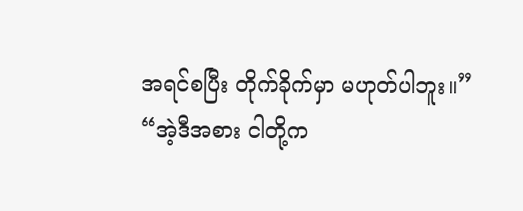အရင်စပြီး တိုက်ခိုက်မှာ မဟုတ်ပါဘူး။”
“အဲ့ဒီအစား ငါတို့က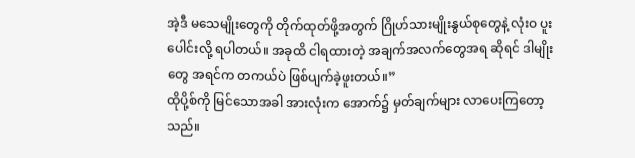အဲ့ဒီ မသေမျိုးတွေကို တိုက်ထုတ်ဖို့အတွက် ဂြိုဟ်သားမျိုးနွယ်စုတွေနဲ့ လုံးဝ ပူးပေါင်းလို့ ရပါတယ်။ အခုထိ ငါရထားတဲ့ အချက်အလက်တွေအရ ဆိုရင် ဒါမျိုးတွေ အရင်က တကယ်ပဲ ဖြစ်ပျက်ခဲ့ဖူးတယ်။”
ထိုပို့စ်ကို မြင်သောအခါ အားလုံးက အောက်၌ မှတ်ချက်များ လာပေးကြတော့သည်။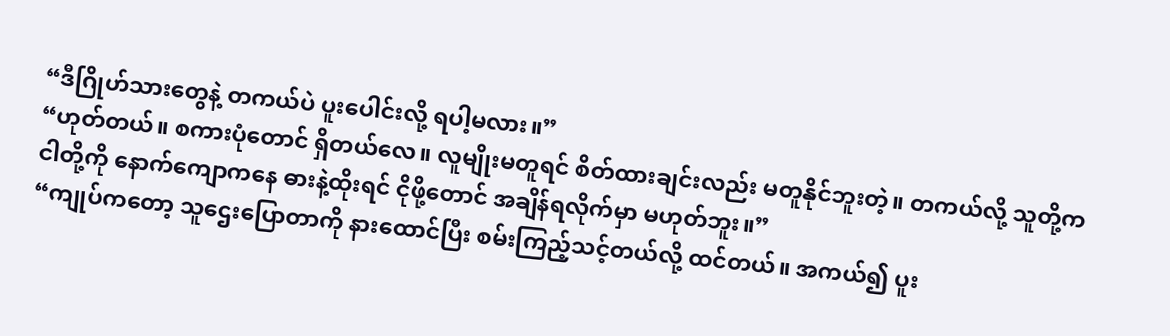“ဒီဂြိုဟ်သားတွေနဲ့ တကယ်ပဲ ပူးပေါင်းလို့ ရပါ့မလား။”
“ဟုတ်တယ်။ စကားပုံတောင် ရှိတယ်လေ။ လူမျိုးမတူရင် စိတ်ထားချင်းလည်း မတူနိုင်ဘူးတဲ့။ တကယ်လို့ သူတို့က ငါတို့ကို နောက်ကျောကနေ ဓားနဲ့ထိုးရင် ငိုဖို့တောင် အချိန်ရလိုက်မှာ မဟုတ်ဘူး။”
“ကျုပ်ကတော့ သူဌေးပြောတာကို နားထောင်ပြီး စမ်းကြည့်သင့်တယ်လို့ ထင်တယ်။ အကယ်၍ ပူး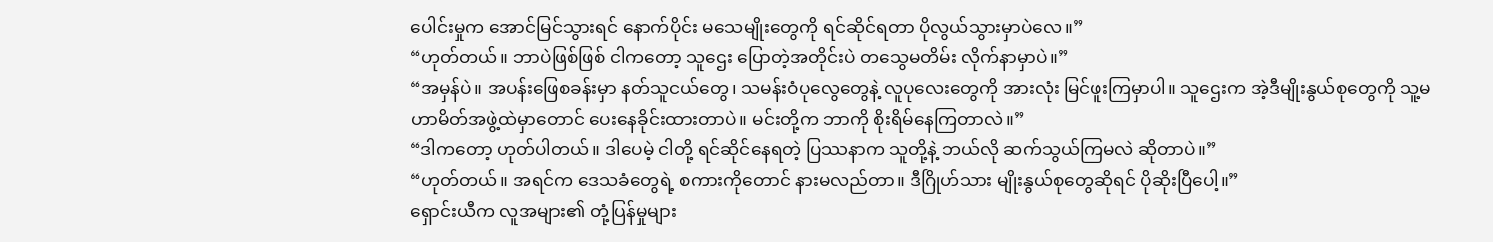ပေါင်းမှုက အောင်မြင်သွားရင် နောက်ပိုင်း မသေမျိုးတွေကို ရင်ဆိုင်ရတာ ပိုလွယ်သွားမှာပဲလေ။”
“ဟုတ်တယ်။ ဘာပဲဖြစ်ဖြစ် ငါကတော့ သူဌေး ပြောတဲ့အတိုင်းပဲ တသွေမတိမ်း လိုက်နာမှာပဲ။”
“အမှန်ပဲ။ အပန်းဖြေစခန်းမှာ နတ်သူငယ်တွေ၊ သမန်းဝံပုလွေတွေနဲ့ လူပုလေးတွေကို အားလုံး မြင်ဖူးကြမှာပါ။ သူဌေးက အဲ့ဒီမျိုးနွယ်စုတွေကို သူ့မဟာမိတ်အဖွဲ့ထဲမှာတောင် ပေးနေခိုင်းထားတာပဲ။ မင်းတို့က ဘာကို စိုးရိမ်နေကြတာလဲ။”
“ဒါကတော့ ဟုတ်ပါတယ်။ ဒါပေမဲ့ ငါတို့ ရင်ဆိုင်နေရတဲ့ ပြဿနာက သူတို့နဲ့ ဘယ်လို ဆက်သွယ်ကြမလဲ ဆိုတာပဲ။”
“ဟုတ်တယ်။ အရင်က ဒေသခံတွေရဲ့ စကားကိုတောင် နားမလည်တာ။ ဒီဂြိုဟ်သား မျိုးနွယ်စုတွေဆိုရင် ပိုဆိုးပြီပေါ့။”
ရှောင်းယီက လူအများ၏ တုံ့ပြန်မှုများ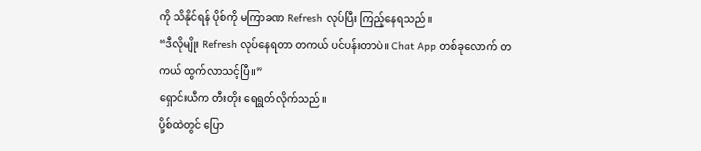ကို သိနိုင်ရန် ပိုစ်ကို မကြာခဏ Refresh လုပ်ပြီး ကြည့်နေရသည်။
“ဒီလိုမျိုး Refresh လုပ်နေရတာ တကယ် ပင်ပန်းတာပဲ။ Chat App တစ်ခုလောက် တကယ် ထွက်လာသင့်ပြီ။”
ရှောင်းယီက တီးတိုး ရေရွတ်လိုက်သည်။
ပို့စ်ထဲတွင် ပြော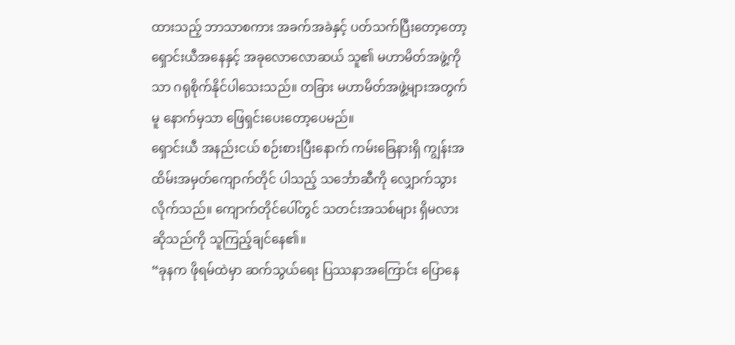ထားသည့် ဘာသာစကား အခက်အခဲနှင့် ပတ်သက်ပြီးတော့တော့ ရှောင်းယီအနေနှင့် အခုလောလောဆယ် သူ၏ မဟာမိတ်အဖွဲ့ကိုသာ ဂရုစိုက်နိုင်ပါသေးသည်။ တခြား မဟာမိတ်အဖွဲ့များအတွက်မူ နောက်မှသာ ဖြေရှင်းပေးတော့ပေမည်။
ရှောင်းယီ အနည်းငယ် စဉ်းစားပြီးနောက် ကမ်းခြေနားရှိ ကျွန်းအထိမ်းအမှတ်ကျောက်တိုင် ပါသည့် သင်္ဘောဆီကို လျှောက်သွားလိုက်သည်။ ကျောက်တိုင်ပေါ်တွင် သတင်းအသစ်များ ရှိမလားဆိုသည်ကို သူကြည့်ချင်နေ၏။
“ခုနက ဖိုရမ်ထဲမှာ ဆက်သွယ်ရေး ပြဿနာအကြောင်း ပြောနေ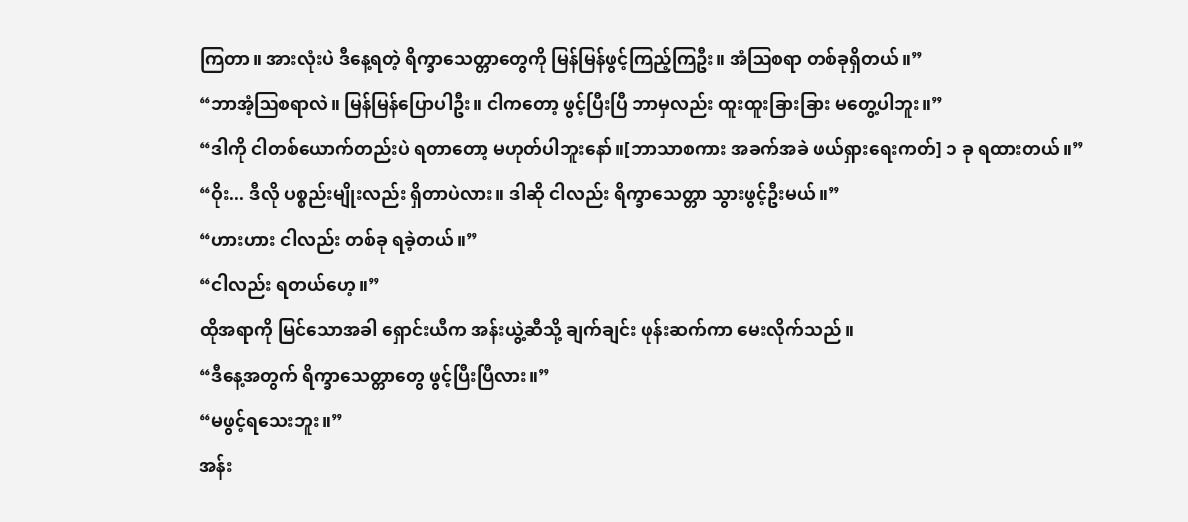ကြတာ။ အားလုံးပဲ ဒီနေ့ရတဲ့ ရိက္ခာသေတ္တာတွေကို မြန်မြန်ဖွင့်ကြည့်ကြဦး။ အံဩစရာ တစ်ခုရှိတယ်။”
“ဘာအံ့ဩစရာလဲ။ မြန်မြန်ပြောပါဦး။ ငါကတော့ ဖွင့်ပြီးပြီ ဘာမှလည်း ထူးထူးခြားခြား မတွေ့ပါဘူး။”
“ဒါကို ငါတစ်ယောက်တည်းပဲ ရတာတော့ မဟုတ်ပါဘူးနော်။[ဘာသာစကား အခက်အခဲ ဖယ်ရှားရေးကတ်] ၁ ခု ရထားတယ်။”
“ဝိုး... ဒီလို ပစ္စည်းမျိုးလည်း ရှိတာပဲလား။ ဒါဆို ငါလည်း ရိက္ခာသေတ္တာ သွားဖွင့်ဦးမယ်။”
“ဟားဟား ငါလည်း တစ်ခု ရခဲ့တယ်။”
“ငါလည်း ရတယ်ဟေ့။”
ထိုအရာကို မြင်သောအခါ ရှောင်းယီက အန်းယွဲ့ဆီသို့ ချက်ချင်း ဖုန်းဆက်ကာ မေးလိုက်သည်။
“ဒီနေ့အတွက် ရိက္ခာသေတ္တာတွေ ဖွင့်ပြီးပြီလား။”
“မဖွင့်ရသေးဘူး။”
အန်း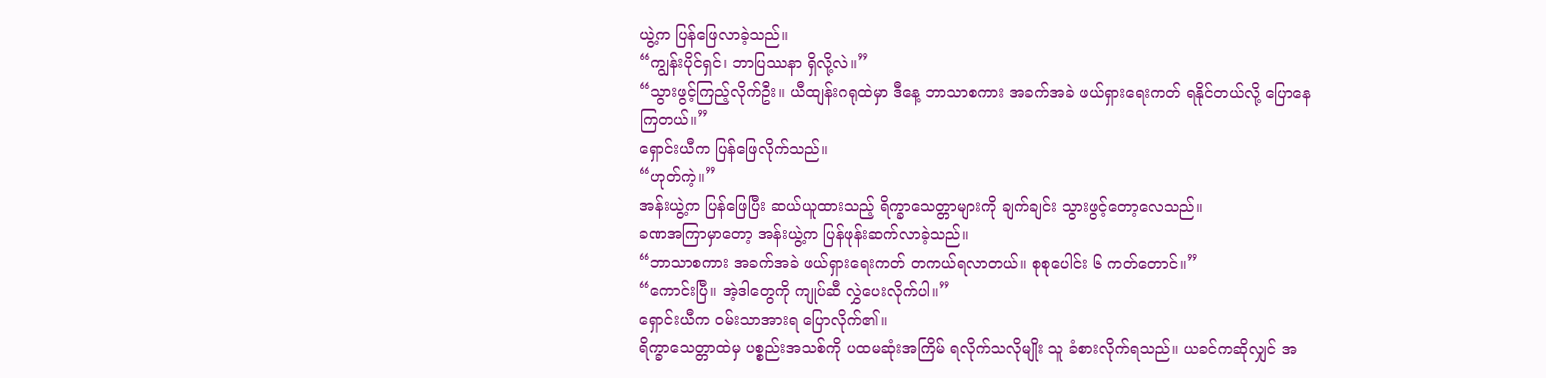ယွဲ့က ပြန်ဖြေလာခဲ့သည်။
“ကျွန်းပိုင်ရှင်၊ ဘာပြဿနာ ရှိလို့လဲ။”
“သွားဖွင့်ကြည့်လိုက်ဦး။ ယီထျန်းဂရုထဲမှာ ဒီနေ့ ဘာသာစကား အခက်အခဲ ဖယ်ရှားရေးကတ် ရနိုင်တယ်လို့ ပြောနေကြတယ်။”
ရှောင်းယီက ပြန်ဖြေလိုက်သည်။
“ဟုတ်ကဲ့။”
အန်းယွဲ့က ပြန်ဖြေပြီး ဆယ်ယူထားသည့် ရိက္ခာသေတ္တာများကို ချက်ချင်း သွားဖွင့်တော့လေသည်။
ခဏအကြာမှာတော့ အန်းယွဲ့က ပြန်ဖုန်းဆက်လာခဲ့သည်။
“ဘာသာစကား အခက်အခဲ ဖယ်ရှားရေးကတ် တကယ်ရလာတယ်။ စုစုပေါင်း ၆ ကတ်တောင်။”
“ကောင်းပြီ။ အဲ့ဒါတွေကို ကျုပ်ဆီ လွှဲပေးလိုက်ပါ။”
ရှောင်းယီက ဝမ်းသာအားရ ပြောလိုက်၏။
ရိက္ခာသေတ္တာထဲမှ ပစ္စည်းအသစ်ကို ပထမဆုံးအကြိမ် ရလိုက်သလိုမျိုး သူ ခံစားလိုက်ရသည်။ ယခင်ကဆိုလျှင် အ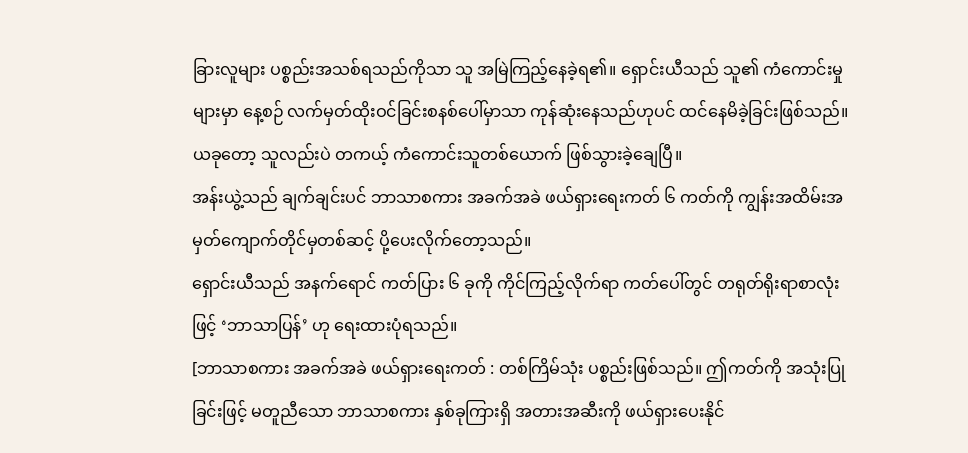ခြားလူများ ပစ္စည်းအသစ်ရသည်ကိုသာ သူ အမြဲကြည့်နေခဲ့ရ၏။ ရှောင်းယီသည် သူ၏ ကံကောင်းမှုများမှာ နေ့စဉ် လက်မှတ်ထိုးဝင်ခြင်းစနစ်ပေါ်မှာသာ ကုန်ဆုံးနေသည်ဟုပင် ထင်နေမိခဲ့ခြင်းဖြစ်သည်။ ယခုတော့ သူလည်းပဲ တကယ့် ကံကောင်းသူတစ်ယောက် ဖြစ်သွားခဲ့ချေပြီ။
အန်းယွဲ့သည် ချက်ချင်းပင် ဘာသာစကား အခက်အခဲ ဖယ်ရှားရေးကတ် ၆ ကတ်ကို ကျွန်းအထိမ်းအမှတ်ကျောက်တိုင်မှတစ်ဆင့် ပို့ပေးလိုက်တော့သည်။
ရှောင်းယီသည် အနက်ရောင် ကတ်ပြား ၆ ခုကို ကိုင်ကြည့်လိုက်ရာ ကတ်ပေါ်တွင် တရုတ်ရိုးရာစာလုံးဖြင့် ‘ဘာသာပြန်’ ဟု ရေးထားပုံရသည်။
[ဘာသာစကား အခက်အခဲ ဖယ်ရှားရေးကတ် : တစ်ကြိမ်သုံး ပစ္စည်းဖြစ်သည်။ ဤကတ်ကို အသုံးပြုခြင်းဖြင့် မတူညီသော ဘာသာစကား နှစ်ခုကြားရှိ အတားအဆီးကို ဖယ်ရှားပေးနိုင်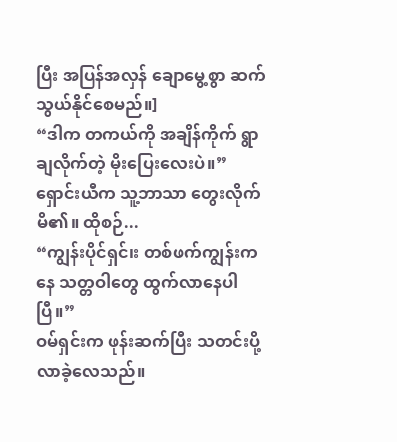ပြီး အပြန်အလှန် ချောမွေ့စွာ ဆက်သွယ်နိုင်စေမည်။]
“ဒါက တကယ်ကို အချိန်ကိုက် ရွာချလိုက်တဲ့ မိုးပြေးလေးပဲ။”
ရှောင်းယီက သူ့ဘာသာ တွေးလိုက်မိ၏။ ထိုစဉ်...
“ကျွန်းပိုင်ရှင်၊း တစ်ဖက်ကျွန်းကနေ သတ္တဝါတွေ ထွက်လာနေပါပြီ။”
ဝမ်ရှင်းက ဖုန်းဆက်ပြီး သတင်းပို့လာခဲ့လေသည်။